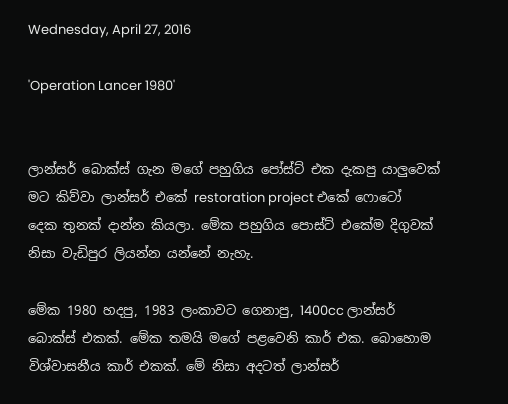Wednesday, April 27, 2016

'Operation Lancer 1980'


ලාන්සර් බොක්ස් ගැන මගේ පහුගිය පෝස්ට් එක දැකපු යාලුවෙක් මට කිව්වා ලාන්සර් එකේ restoration project එකේ ෆොටෝ දෙක තුනක් දාන්න කියලා. මේක පහුගිය පොස්ට් එකේම දිගුවක් නිසා වැඩිපුර ලියන්න යන්නේ නැහැ.

මේක 1980 හදපු, 1983 ලංකාවට ගෙනාපු, 1400cc ලාන්සර් බොක්ස් එකක්. මේක තමයි මගේ පළවෙනි කාර් එක. බොහොම විශ්වාසනීය කාර් එකක්. මේ නිසා අදටත් ලාන්සර්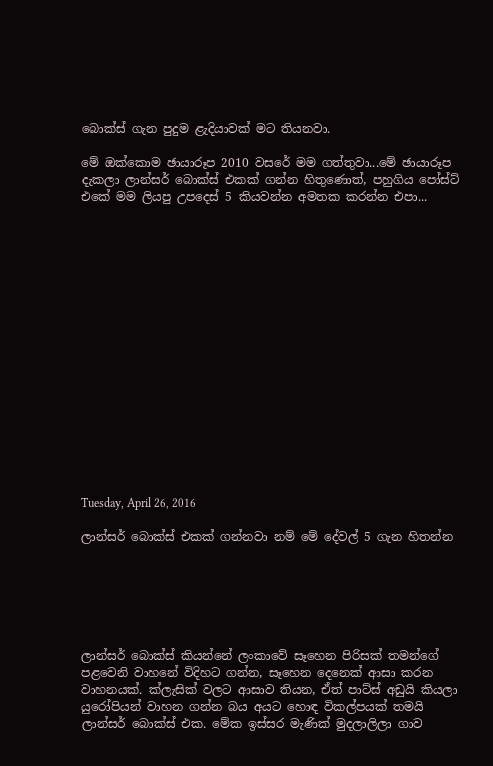බොක්ස් ගැන පුදුම ළැදියාවක් මට තියනවා.

මේ ඔක්කොම ඡායාරූප 2010 වසරේ මම ගත්තුවා...මේ ඡායාරූප දැකලා ලාන්සර් බොක්ස් එකක් ගන්න හිතුණොත්, පහුගිය පෝස්ට් එකේ මම ලියපු උපදෙස් 5 කියවන්න අමතක කරන්න එපා...

















Tuesday, April 26, 2016

ලාන්සර් බොක්ස් එකක් ගන්නවා නම් මේ දේවල් 5 ගැන හිතන්න






ලාන්සර් බොක්ස් කියන්නේ ලංකාවේ සෑහෙන පිරිසක් තමන්ගේ පළවෙනි වාහනේ විදිහට ගන්න, සෑහෙන දෙනෙක් ආසා කරන වාහනයක්. ක්ලැසික් වලට ආසාව තියන, ඒත් පාට්ස් අඩුයි කියලා යුරෝපියන් වාහන ගන්න බය අයට හොඳ විකල්පයක් තමයි ලාන්සර් බොක්ස් එක. මේක ඉස්සර මැණික් මුදලාලිලා ගාව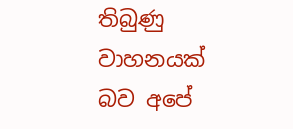තිබුණු වාහනයක් බව අපේ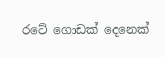රටේ ගොඩක් දෙනෙක්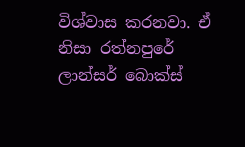විශ්වාස කරනවා. ඒ නිසා රත්නපුරේ ලාන්සර් බොක්ස්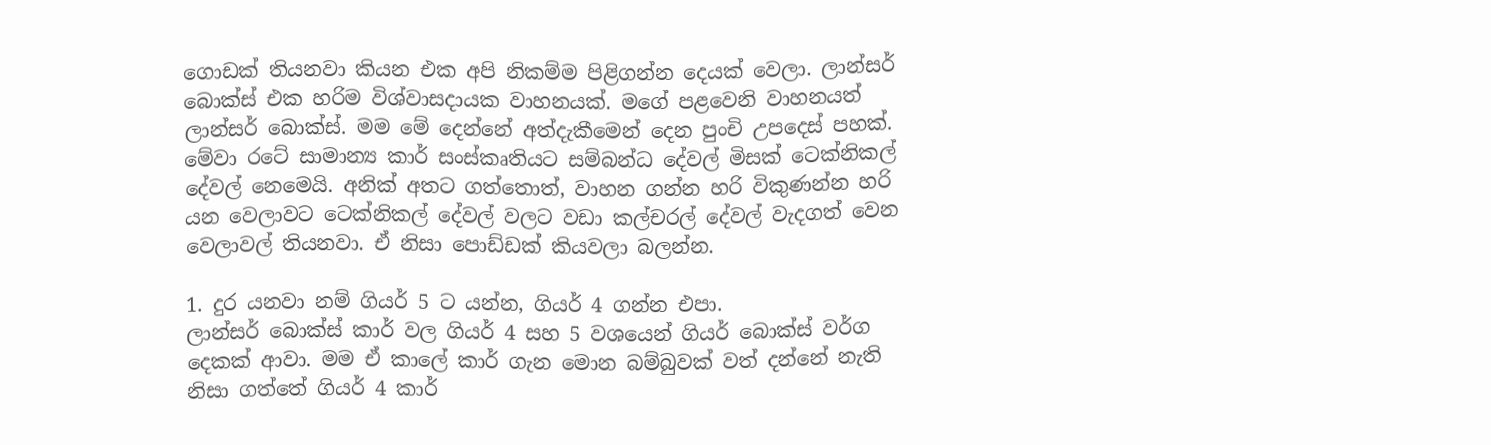ගොඩක් තියනවා කියන එක අපි නිකම්ම පිළිගන්න දෙයක් වෙලා. ලාන්සර් බොක්ස් එක හරිම විශ්වාසදායක වාහනයක්. මගේ පළවෙනි වාහනයත් ලාන්සර් බොක්ස්. මම මේ දෙන්නේ අත්දැකීමෙන් දෙන පුංචි උපදෙස් පහක්. මේවා රටේ සාමාන්‍ය කාර් සංස්කෘතියට සම්බන්ධ දේවල් මිසක් ටෙක්නිකල් දේවල් නෙමෙයි. අනික් අතට ගත්තොත්, වාහන ගන්න හරි විකුණන්න හරි යන වෙලාවට ටෙක්නිකල් දේවල් වලට වඩා කල්චරල් දේවල් වැදගත් වෙන වෙලාවල් තියනවා. ඒ නිසා පොඩ්ඩක් කියවලා බලන්න.

1. දුර යනවා නම් ගියර් 5 ට යන්න, ගියර් 4 ගන්න එපා.
ලාන්සර් බොක්ස් කාර් වල ගියර් 4 සහ 5 වශයෙන් ගියර් බොක්ස් වර්ග දෙකක් ආවා. මම ඒ කාලේ කාර් ගැන මොන බම්බුවක් වත් දන්නේ නැති නිසා ගත්තේ ගියර් 4 කාර්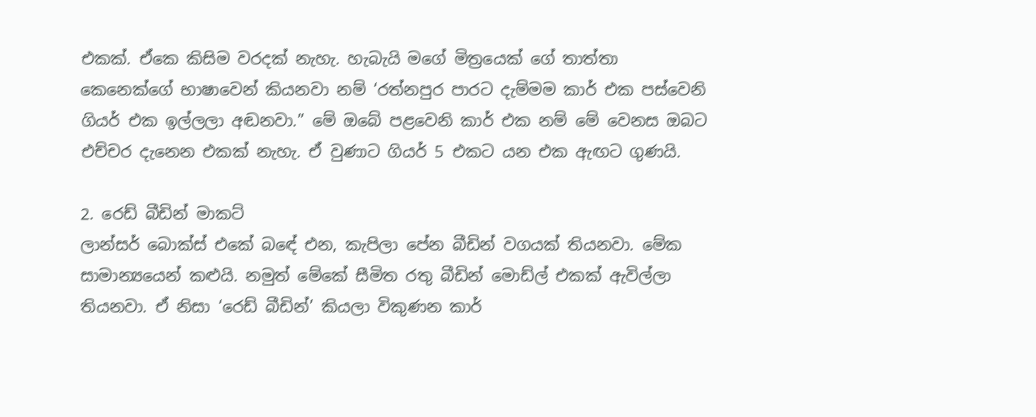එකක්. ඒකෙ කිසිම වරදක් නැහැ. හැබැයි මගේ මිත්‍රයෙක් ගේ තාත්තා කෙනෙක්ගේ භාෂාවෙන් කියනවා නම් ‘රත්නපුර පාරට දැම්මම කාර් එක පස්වෙනි ගියර් එක ඉල්ලලා අඬනවා.” මේ ඔබේ පළවෙනි කාර් එක නම් මේ වෙනස ඔබට එච්චර දැනෙන එකක් නැහැ. ඒ වුණාට ගියර් 5 එකට යන එක ඇඟට ගුණයි.

2. රෙඩ් බීඩින් මාකට්
ලාන්සර් බොක්ස් එකේ බඳේ එන, කැපිලා පේන බීඩින් වගයක් තියනවා. මේක සාමාන්‍යයෙන් කළුයි. නමුත් මේකේ සීමිත රතු බීඩින් මොඩ්ල් එකක් ඇවිල්ලා තියනවා. ඒ නිසා ‘රෙඩ් බීඩින්’ කියලා විකුණන කාර්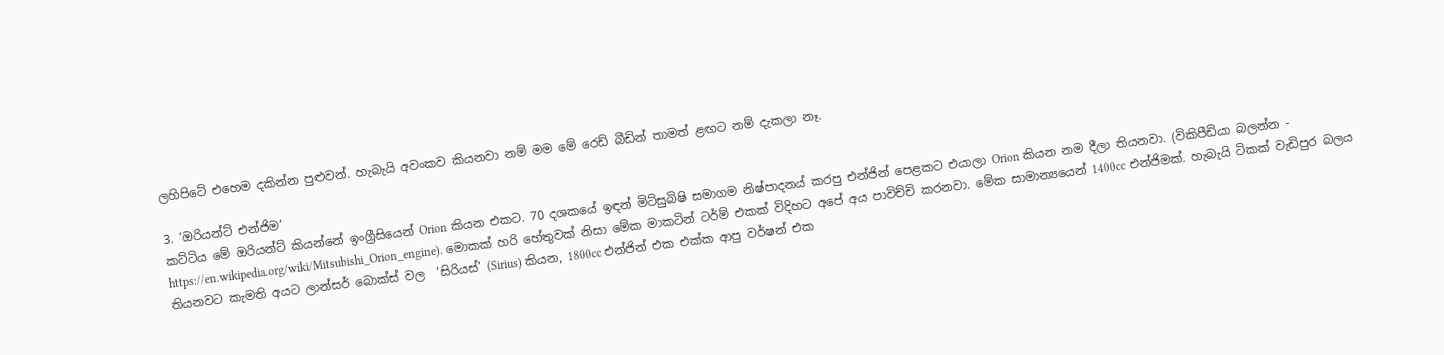ලහිපිටේ එහෙම දකින්න පුළුවන්. හැබැයි අවංකව කියනවා නම් මම මේ රෙඩ් බීඩින් තාමත් ළඟට නම් දැකලා නෑ.

3. ‘ඔරියන්ට් එන්ජිම’
කට්ටිය මේ ඔරියන්ට් කියන්නේ ඉංග්‍රීසියෙන් Orion කියන එකට. 70 දශකයේ ඉඳන් මිට්සුබිෂි සමාගම නිෂ්පාදනය් කරපු එන්ජින් පෙළකට එයාලා Orion කියන නම දීලා තියනවා. (විකිපීඩියා බලන්න - https://en.wikipedia.org/wiki/Mitsubishi_Orion_engine). මොකක් හරි හේතුවක් නිසා මේක මාකටින් ටර්ම් එකක් විදිහට අපේ අය පාවිච්චි කරනවා. මේක සාමාන්‍යයෙන් 1400cc එන්ජිමක්. හැබැයි ටිකක් වැඩිපුර බලය තියනවට කැමති අයට ලාන්සර් බොක්ස් වල  ‘සිරියස්’ (Sirius) කියන, 1800cc එන්ජින් එක එක්ක ආපු වර්ෂන් එක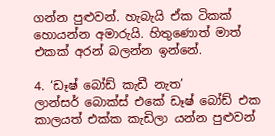ගන්න පුළුවන්. හැබැයි ඒක ටිකක් හොයන්න අමාරුයි. හිතුණොත් මාත් එකක් අරන් බලන්න ඉන්නේ.

4. ‘ඩෑෂ් බෝඩ් කැඩී නැත’
ලාන්සර් බොක්ස් එකේ ඩෑෂ් බෝඩ් එක කාලයත් එක්ක කැඩිලා යන්න පුළුවන්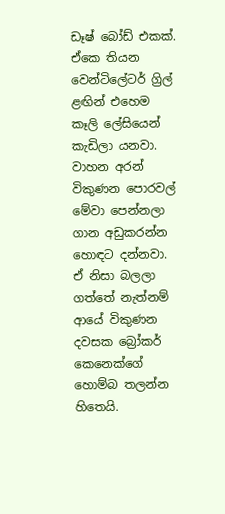ඩෑෂ් බෝඩ් එකක්. ඒකෙ තියන වෙන්ටිලේටර් ග්‍රිල් ළඟින් එහෙම කෑලි ලේසියෙන් කැඩිලා යනවා. වාහන අරන් විකුණන පොරවල් මේවා පෙන්නලා ගාන අඩුකරන්න හොඳට දන්නවා. ඒ නිසා බලලා ගත්තේ නැත්නම් ආයේ විකුණන දවසක බ්‍රෝකර් කෙනෙක්ගේ හොම්බ තලන්න හිතෙයි.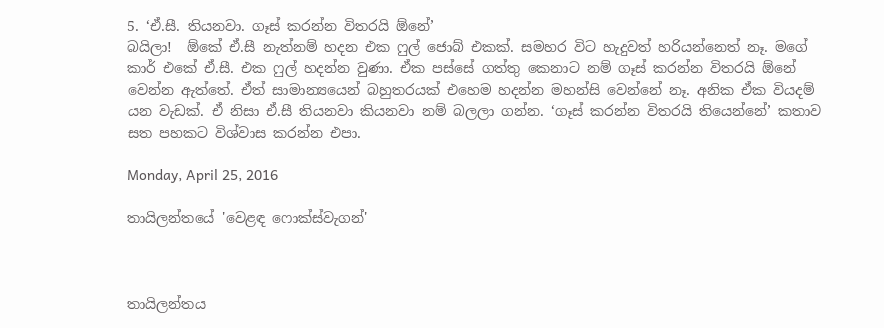5. ‘ඒ.සී. තියනවා. ගෑස් කරන්න විතරයි ඕනේ’
බයිලා!  ඕකේ ඒ.සී නැත්නම් හදන එක ෆුල් ජොබ් එකක්. සමහර විට හැදුවත් හරියන්නෙත් නෑ. මගේ කාර් එකේ ඒ.සී. එක ෆුල් හදන්න වුණා. ඒක පස්සේ ගත්තු කෙනාට නම් ගෑස් කරන්න විතරයි ඕනේ වෙන්න ඇත්තේ. ඒත් සාමාන්‍යයෙන් බහුතරයක් එහෙම හදන්න මහන්සි වෙන්නේ නෑ. අනික ඒක වියදම් යන වැඩක්. ඒ නිසා ඒ.සී තියනවා කියනවා නම් බලලා ගන්න. ‘ගෑස් කරන්න විතරයි තියෙන්නේ’ කතාව සත පහකට විශ්වාස කරන්න එපා.

Monday, April 25, 2016

තායිලන්තයේ 'වෙළඳ ෆොක්ස්වැගන්'



තායිලන්තය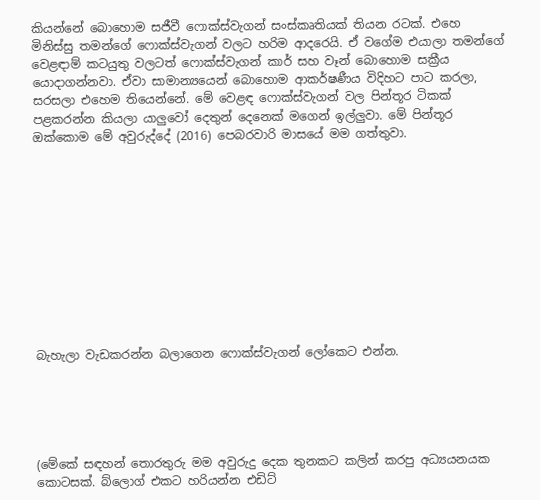කියන්නේ බොහොම සජීවී ෆොක්ස්වැගන් සංස්කෘතියක් තියන රටක්. එහෙ මිනිස්සු තමන්ගේ ෆොක්ස්වැගන් වලට හරිම ආදරෙයි. ඒ වගේම එයාලා තමන්ගේ වෙළඳාම් කටයුතු වලටත් ෆොක්ස්වැගන් කාර් සහ වෑන් බොහොම සක්‍රීය යොදාගන්නවා. ඒවා සාමාන්‍යයෙන් බොහොම ආකර්ෂණීය විදිහට පාට කරලා, සරසලා එහෙම තියෙන්නේ. මේ වෙළඳ ෆොක්ස්වැගන් වල පින්තූර ටිකක් පළකරන්න කියලා යාලුවෝ දෙතුන් දෙනෙක් මගෙන් ඉල්ලුවා. මේ පින්තූර ඔක්කොම මේ අවුරුද්දේ (2016) පෙබරවාරි මාසයේ මම ගත්තුවා.











බැහැලා වැඩකරන්න බලාගෙන ෆොක්ස්වැගන් ලෝකෙට එන්න.





(මේකේ සඳහන් තොරතුරු මම අවුරුදු දෙක තුනකට කලින් කරපු අධ්‍යයනයක කොටසක්. බ්ලොග් එකට හරියන්න එඩිට්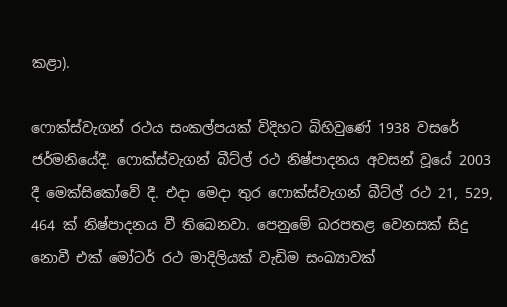කළා).

ෆොක්ස්වැගන් රථය සංකල්පයක් විදිහට බිහිවුණේ 1938 වසරේ ජර්මනියේදී. ෆොක්ස්වැගන් බීට්ල් රථ නිෂ්පාදනය අවසන් වූයේ 2003 දී මෙක්සිකෝවේ දී. එදා මෙදා තුර ෆොක්ස්වැගන් බීට්ල් රථ 21, 529, 464 ක් නිෂ්පාදනය වී තිබෙනවා. පෙනුමේ බරපතළ වෙනසක් සිදු නොවී එක් මෝටර් රථ මාදිලියක් වැඩිම සංඛ්‍යාවක්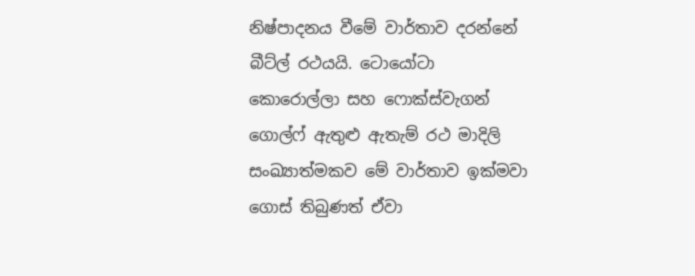නිෂ්පාදනය වීමේ වාර්තාව දරන්නේ බීට්ල් රථයයි. ටොයෝටා කොරොල්ලා සහ ෆොක්ස්වැගන් ගොල්ෆ් ඇතුළු ඇතැම් රථ මාදිලි  සංඛ්‍යාත්මකව මේ වාර්තාව ඉක්මවා ගොස් තිබුණත් ඒවා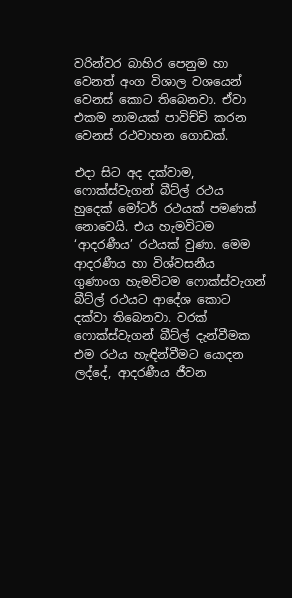වරින්වර බාහිර පෙනුම හා වෙනත් අංග විශාල වශයෙන් වෙනස් කොට තිබෙනවා. ඒවා එකම නාමයක් පාවිච්චි කරන වෙනස් රථවාහන ගොඩක්.

එදා සිට අද දක්වාම, ෆොක්ස්වැගන් බීට්ල් රථය හුදෙක් මෝටර් රථයක් පමණක් නොවෙයි. එය හැමවිටම ‘ආදරණීය’ රථයක් වුණා. මෙම ආදරණීය හා විශ්වසනීය ගුණාංග හැමවිටම ෆොක්ස්වැගන් බීට්ල් රථයට ආදේශ කොට දක්වා තිබෙනවා. වරක් ෆොක්ස්වැගන් බීට්ල් දැන්වීමක එම රථය හැඳින්වීමට යොදන ලද්දේ, ආදරණීය ජීවන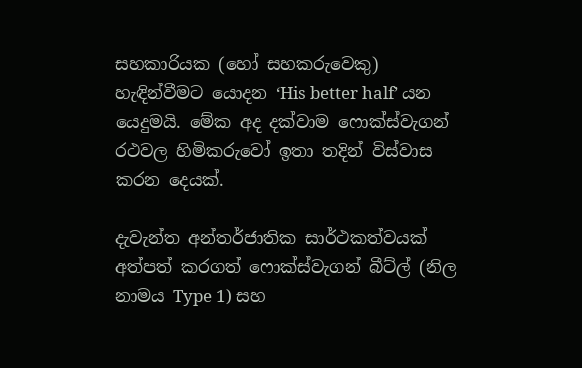සහකාරියක (හෝ සහකරුවෙකු) හැඳින්වීමට යොදන ‘His better half’ යන යෙදුමයි. මේක අද දක්වාම ෆොක්ස්වැගන් රථවල හිමිකරුවෝ ඉතා තදින් විස්වාස කරන දෙයක්.

දැවැන්ත අන්තර්ජාතික සාර්ථකත්වයක් අත්පත් කරගත් ෆොක්ස්වැගන් බීට්ල් (නිල නාමය Type 1) සහ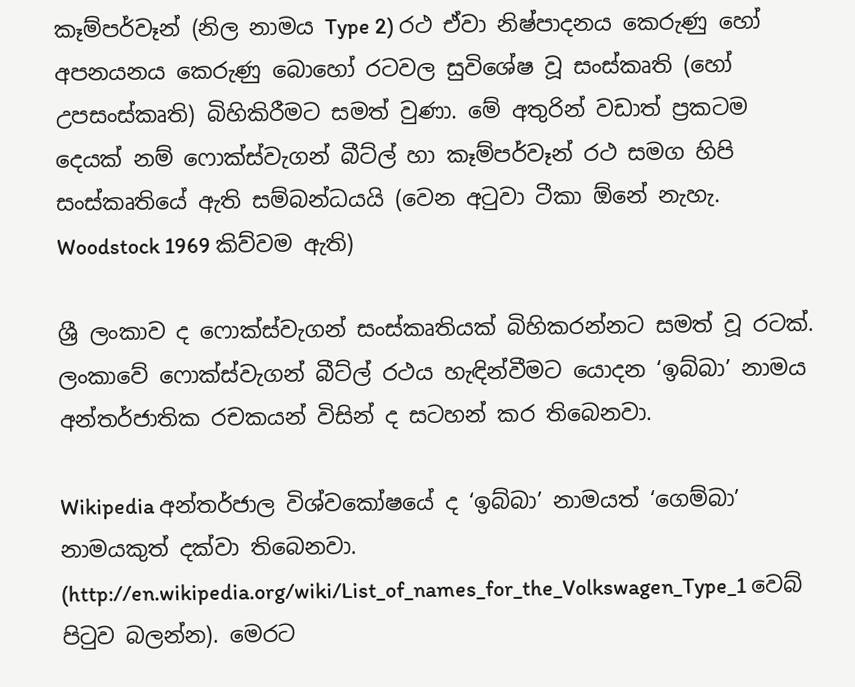කෑම්පර්වෑන් (නිල නාමය Type 2) රථ ඒවා නිෂ්පාදනය කෙරුණු හෝ අපනයනය කෙරුණු බොහෝ රටවල සුවිශේෂ වූ සංස්කෘති (හෝ උපසංස්කෘති) බිහිකිරීමට සමත් වුණා. මේ අතුරින් වඩාත් ප්‍රකටම දෙයක් නම් ෆොක්ස්වැගන් බීට්ල් හා කෑම්පර්වෑන් රථ සමග හිපි සංස්කෘතියේ ඇති සම්බන්ධයයි (වෙන අටුවා ටීකා ඕනේ නැහැ. Woodstock 1969 කිව්වම ඇති)

ශ්‍රී ලංකාව ද ෆොක්ස්වැගන් සංස්කෘතියක් බිහිකරන්නට සමත් වූ රටක්. ලංකාවේ ෆොක්ස්වැගන් බීට්ල් රථය හැඳින්වීමට යොදන ‘ඉබ්බා’ නාමය අන්තර්ජාතික රචකයන් විසින් ද සටහන් කර තිබෙනවා.

Wikipedia අන්තර්ජාල විශ්වකෝෂයේ ද ‘ඉබ්බා’ නාමයත් ‘ගෙම්බා’ නාමයකුත් දක්වා තිබෙනවා. (http://en.wikipedia.org/wiki/List_of_names_for_the_Volkswagen_Type_1 වෙබ් පිටුව බලන්න). මෙරට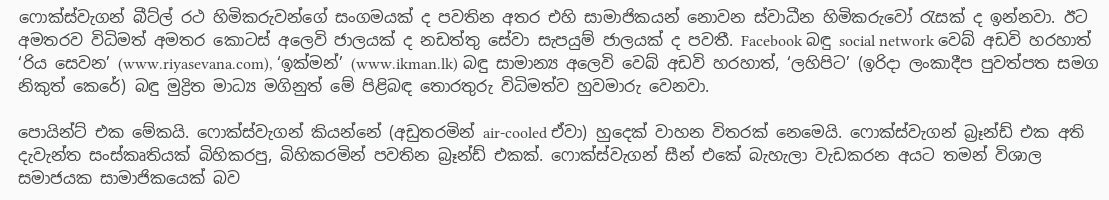ෆොක්ස්වැගන් බීට්ල් රථ හිමිකරුවන්ගේ සංගමයක් ද පවතින අතර එහි සාමාජිකයන් නොවන ස්වාධීන හිමිකරුවෝ රැසක් ද ඉන්නවා. ඊට අමතරව විධිමත් අමතර කොටස් අලෙවි ජාලයක් ද නඩත්තු සේවා සැපයුම් ජාලයක් ද පවතී. Facebook බඳු social network වෙබ් අඩවි හරහාත් ‘රිය සෙවන’ (www.riyasevana.com), ‘ඉක්මන්’ (www.ikman.lk) බඳු සාමාන්‍ය අලෙවි වෙබ් අඩවි හරහාත්, ‘ලහිපිට’ (ඉරිදා ලංකාදීප පුවත්පත සමග නිකුත් කෙරේ) බඳු මුද්‍රිත මාධ්‍ය මගිනුත් මේ පිළිබඳ තොරතුරු විධිමත්ව හුවමාරු වෙනවා.

පොයින්ට් එක මේකයි. ෆොක්ස්වැගන් කියන්නේ (අඩුතරමින් air-cooled ඒවා) හුදෙක් වාහන විතරක් නෙමෙයි. ෆොක්ස්වැගන් බ්‍රෑන්ඩ් එක අති දැවැන්ත සංස්කෘතියක් බිහිකරපු, බිහිකරමින් පවතින බ්‍රෑන්ඩ් එකක්. ෆොක්ස්වැගන් සීන් එකේ බැහැලා වැඩකරන අයට තමන් විශාල සමාජයක සාමාජිකයෙක් බව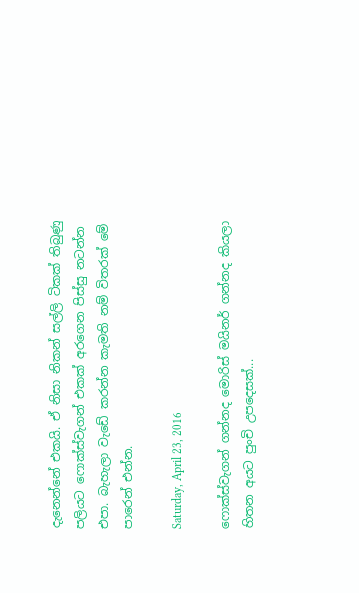දැනෙන්නේ එකයි. ඒ නිසා නිකන් සල්ලි ටිකක් තිබුණු පලියට ෆොක්ස්වැගන් එකක් අරගෙන පිස්සු නටන්න එපා. බැහැලා වැඩේ කරන්න කැමති නම් විතරක් මේ පාරෙන් එන්න.

Saturday, April 23, 2016

ෆොක්ස්වැගන් ගන්නද මොරිස් මයිනර් ගන්නද කියලා හිතන අයට පුංචි උපදෙසක්...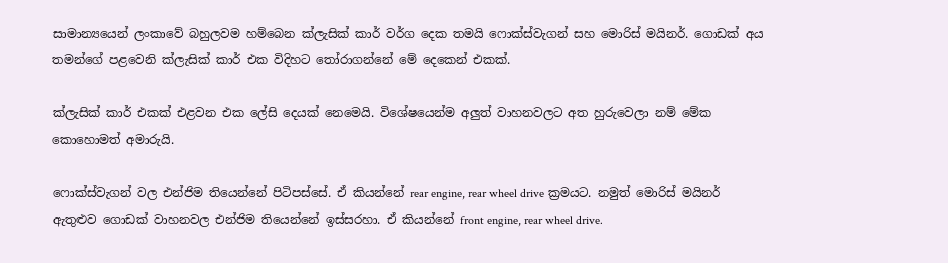සාමාන්‍යයෙන් ලංකාවේ බහුලවම හම්බෙන ක්ලැසික් කාර් වර්ග දෙක තමයි ෆොක්ස්වැගන් සහ මොරිස් මයිනර්. ගොඩක් අය තමන්ගේ පළවෙනි ක්ලැසික් කාර් එක විදිහට තෝරාගන්නේ මේ දෙකෙන් එකක්.

ක්ලැසික් කාර් එකක් එළවන එක ලේසි දෙයක් නෙමෙයි. විශේෂයෙන්ම අලුත් වාහනවලට අත හුරුවෙලා නම් මේක කොහොමත් අමාරුයි.

ෆොක්ස්වැගන් වල එන්ජිම තියෙන්නේ පිටිපස්සේ. ඒ කියන්නේ rear engine, rear wheel drive ක්‍රමයට. නමුත් මොරිස් මයිනර් ඇතුළුව ගොඩක් වාහනවල එන්ජිම තියෙන්නේ ඉස්සරහා. ඒ කියන්නේ front engine, rear wheel drive.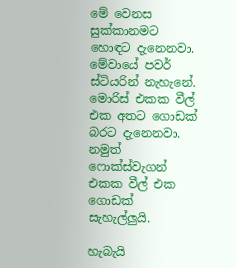මේ වෙනස සුක්කානමට හොඳට දැනෙනවා. මේවායේ පවර් ස්ටියරින් නැහැනේ. මොරිස් එකක වීල් එක අතට ගොඩක් බරට දැනෙනවා. නමුත් ෆොක්ස්වැගන් එකක වීල් එක ගොඩක් සැහැල්ලුයි.

හැබැයි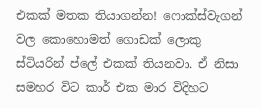එකක් මතක තියාගන්න! ෆොක්ස්වැගන් වල කොහොමත් ගොඩක් ලොකු ස්ටියරින් ප්ලේ එකක් තියනවා. ඒ නිසා සමහර විට කාර් එක මාර විදිහට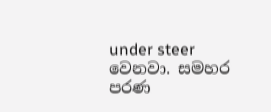under steer වෙනවා. සමහර පරණ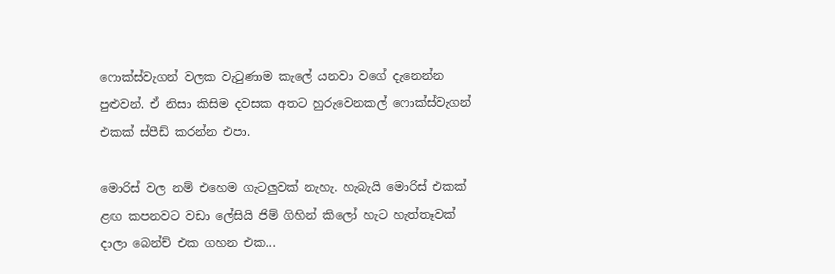ෆොක්ස්වැගන් වලක වැටුණාම කැලේ යනවා වගේ දැනෙන්න පුළුවන්. ඒ නිසා කිසිම දවසක අතට හුරුවෙනකල් ෆොක්ස්වැගන් එකක් ස්පීඩ් කරන්න එපා.

මොරිස් වල නම් එහෙම ගැටලුවක් නැහැ. හැබැයි මොරිස් එකක් ළඟ කපනවට වඩා ලේසියි ජිම් ගිහින් කිලෝ හැට හැත්තෑවක් දාලා බෙන්ච් එක ගහන එක...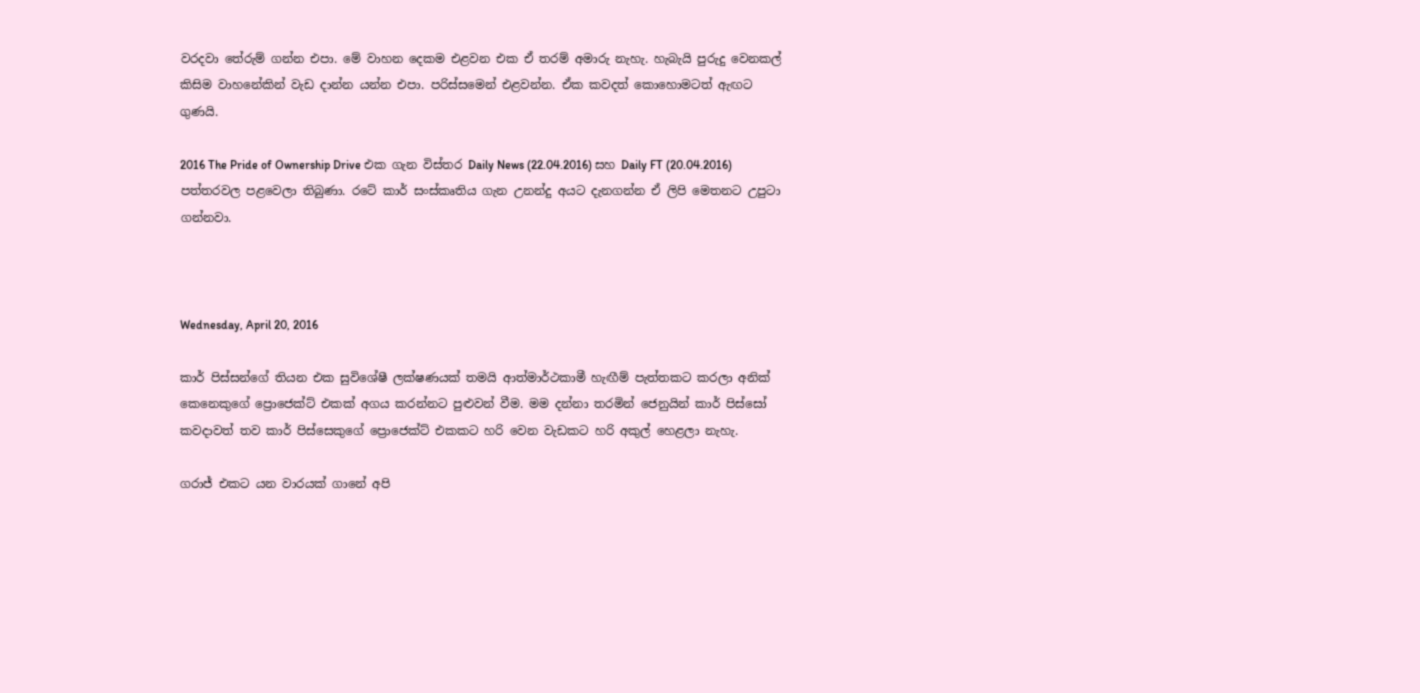වරදවා තේරුම් ගන්න එපා. මේ වාහන දෙකම එළවන එක ඒ තරම් අමාරු නැහැ. හැබැයි පුරුදු වෙනකල් කිසිම වාහනේකින් වැඩ දාන්න යන්න එපා. පරිස්සමෙන් එළවන්න. ඒක කවදත් කොහොමටත් ඇඟට ගුණයි.

2016 The Pride of Ownership Drive එක ගැන විස්තර Daily News (22.04.2016) සහ Daily FT (20.04.2016) පත්තරවල පළවෙලා තිබුණා. රටේ කාර් සංස්කෘතිය ගැන උනන්දු අයට දැනගන්න ඒ ලිපි මෙතනට උපුටා ගන්නවා.



Wednesday, April 20, 2016

කාර් පිස්සන්ගේ තියන එක සුවිශේෂී ලක්ෂණයක් තමයි ආත්මාර්ථකාමී හැඟීම් පැත්තකට කරලා අනික් කෙනෙකුගේ ප්‍රොජෙක්ට් එකක් අගය කරන්නට පුළුවන් වීම. මම දන්නා තරමින් ජෙනුයින් කාර් පිස්සෝ කවදාවත් තව කාර් පිස්සෙකුගේ ප්‍රොජෙක්ට් එකකට හරි වෙන වැඩකට හරි අකුල් හෙළලා නැහැ.

ගරාජ් එකට යන වාරයක් ගානේ අපි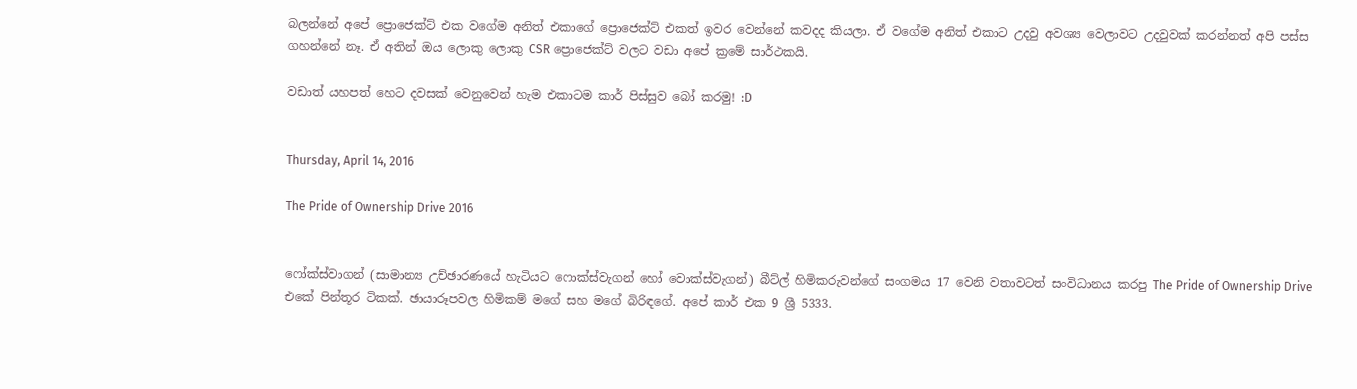බලන්නේ අපේ ප්‍රොජෙක්ට් එක වගේම අනිත් එකාගේ ප්‍රොජෙක්ට් එකත් ඉවර වෙන්නේ කවදද කියලා. ඒ වගේම අනිත් එකාට උදවු අවශ්‍ය වෙලාවට උදවුවක් කරන්නත් අපි පස්ස ගහන්නේ නෑ. ඒ අතින් ඔය ලොකු ලොකු CSR ප්‍රොජෙක්ට් වලට වඩා අපේ ක්‍රමේ සාර්ථකයි.

වඩාත් යහපත් හෙට දවසක් වෙනුවෙන් හැම එකාටම කාර් පිස්සුව බෝ කරමු! :D


Thursday, April 14, 2016

The Pride of Ownership Drive 2016


ෆෝක්ස්වාගන් (සාමාන්‍ය උච්ඡාරණයේ හැටියට ෆොක්ස්වැගන් හෝ වොක්ස්වැගන්) බීට්ල් හිමිකරුවන්ගේ සංගමය 17 වෙනි වතාවටත් සංවිධානය කරපු The Pride of Ownership Drive එකේ පින්තූර ටිකක්. ඡායාරූපවල හිමිකම් මගේ සහ මගේ බිරිඳගේ. අපේ කාර් එක 9 ශ්‍රී 5333.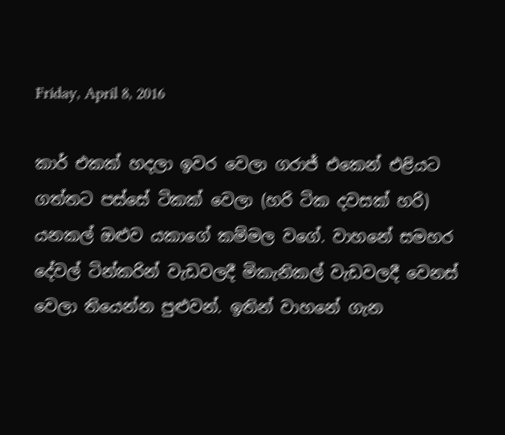Friday, April 8, 2016

කාර් එකක් හදලා ඉවර වෙලා ගරාජ් එකෙන් එළියට ගත්තට පස්සේ ටිකක් වෙලා (හරි ටික දවසක් හරි) යනකල් ඔළුව යකාගේ කම්මල වගේ. වාහනේ සමහර දේවල් ටින්කරින් වැඩවලදී මිකැනිකල් වැඩවලදී වෙනස් වෙලා තියෙන්න පුළුවන්. ඉතින් වාහනේ ගැන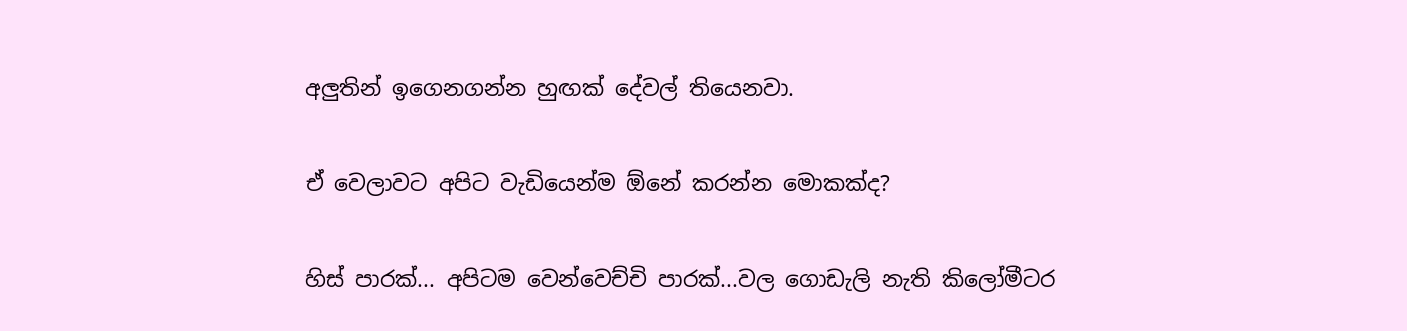අලුතින් ඉගෙනගන්න හුඟක් දේවල් තියෙනවා.

ඒ වෙලාවට අපිට වැඩියෙන්ම ඕනේ කරන්න මොකක්ද?

හිස් පාරක්... අපිටම වෙන්වෙච්චි පාරක්...වල ගොඩැලි නැති කිලෝමීටර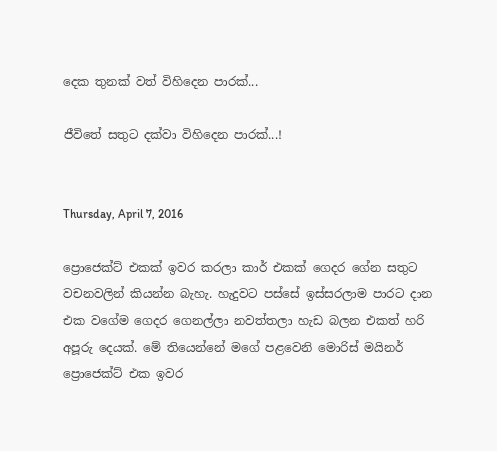දෙක තුනක් වත් විහිදෙන පාරක්...

ජීවිතේ සතුට දක්වා විහිදෙන පාරක්...!


Thursday, April 7, 2016

ප්‍රොජෙක්ට් එකක් ඉවර කරලා කාර් එකක් ගෙදර ගේන සතුට වචනවලින් කියන්න බැහැ. හැදුවට පස්සේ ඉස්සරලාම පාරට දාන එක වගේම ගෙදර ගෙනල්ලා නවත්තලා හැඩ බලන එකත් හරි අපූරු දෙයක්. මේ තියෙන්නේ මගේ පළවෙනි මොරිස් මයිනර් ප්‍රොජෙක්ට් එක ඉවර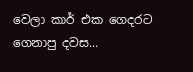වෙලා කාර් එක ගෙදරට ගෙනාපු දවස...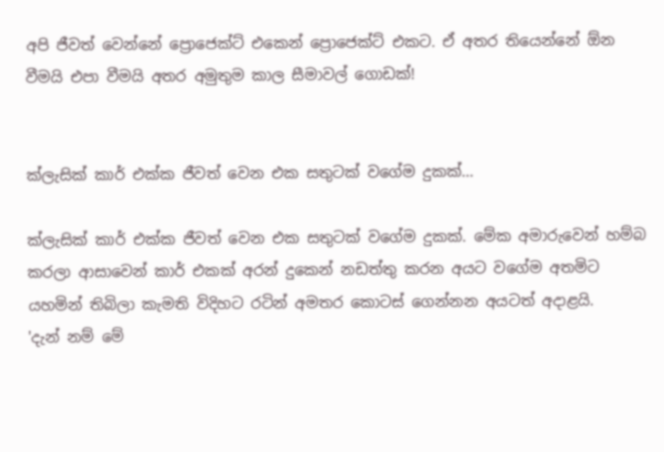අපි ජීවත් වෙන්නේ ප්‍රොජෙක්ට් එකෙන් ප්‍රොජෙක්ට් එකට. ඒ අතර තියෙන්නේ ඕන වීමයි එපා වීමයි අතර අමුතුම කාල සීමාවල් ගොඩක්!


ක්ලැසික් කාර් එක්ක ජීවත් වෙන එක සතුටක් වගේම දුකක්...

ක්ලැසික් කාර් එක්ක ජීවත් වෙන එක සතුටක් වගේම දුකක්. මේක අමාරුවෙන් හම්බ කරලා ආසාවෙන් කාර් එකක් අරන් දුකෙන් නඩත්තු කරන අයට වගේම අතමිට යහමින් තිබිලා කැමති විදිහට රටින් අමතර කොටස් ගෙන්නන අයටත් අදාළයි.
'දැන් නම් මේ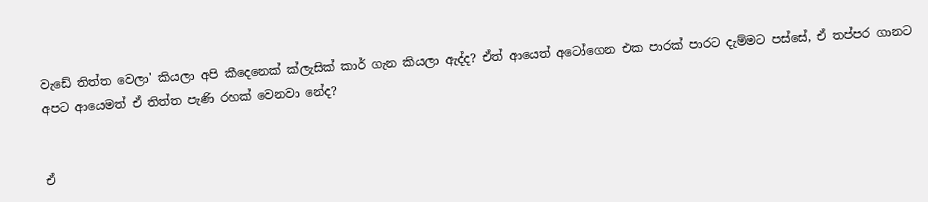වැඩේ තිත්ත වෙලා' කියලා අපි කීදෙනෙක් ක්ලැසික් කාර් ගැන කියලා ඇද්ද? ඒත් ආයෙත් අටෝගෙන එක පාරක් පාරට දැම්මට පස්සේ, ඒ තප්පර ගානට අපට ආයෙමත් ඒ තිත්ත පැණි රහක් වෙනවා නේද?


ඒ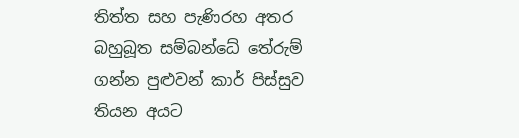තිත්ත සහ පැණිරහ අතර බහුබූත සම්බන්ධේ තේරුම් ගන්න පුළුවන් කාර් පිස්සුව තියන අයට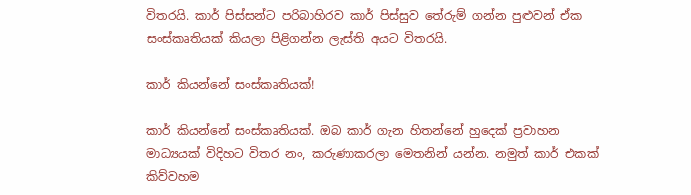විතරයි. කාර් පිස්සන්ට පරිබාහිරව කාර් පිස්සුව තේරුම් ගන්න පුළුවන් ඒක සංස්කෘතියක් කියලා පිළිගන්න ලැස්ති අයට විතරයි.

කාර් කියන්නේ සංස්කෘතියක්!

කාර් කියන්නේ සංස්කෘතියක්. ඔබ කාර් ගැන හිතන්නේ හුදෙක් ප්‍රවාහන මාධ්‍යයක් විදිහට විතර නං, කරුණාකරලා මෙතනින් යන්න. නමුත් කාර් එකක් කිව්වහම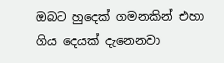ඔබට හුදෙක් ගමනකින් එහා ගිය දෙයක් දැනෙනවා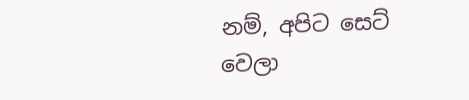නම්, අපිට සෙට් වෙලා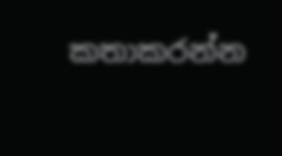කතාකරන්න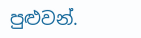පුළුවන්.